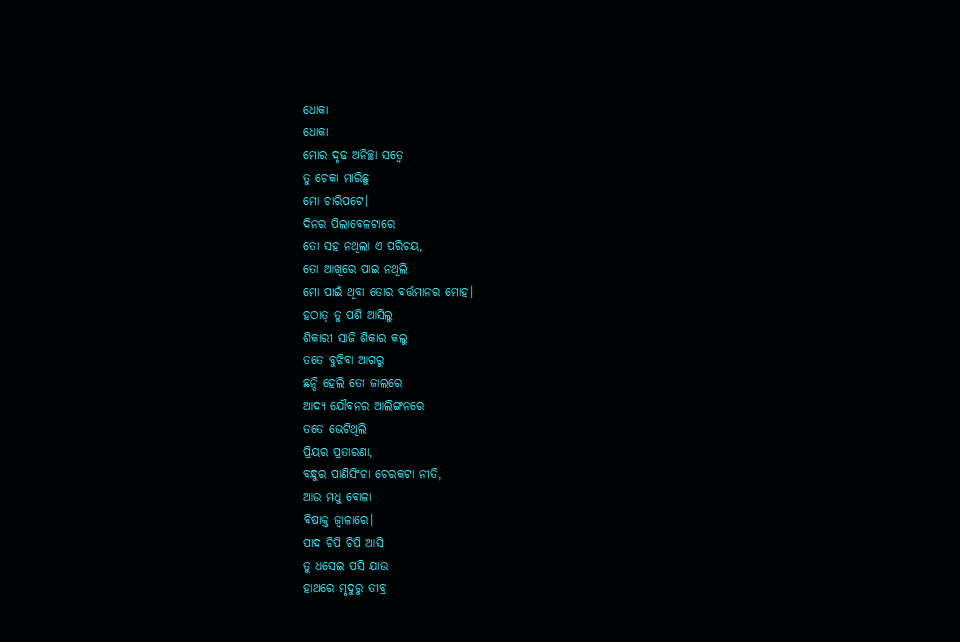ଧୋକା
ଧୋକା
ମୋର ଦୃଢ ଅନିଚ୍ଛା ସତ୍ୱେ
ତୁ ଚେକା ମାରିଛୁ
ମୋ ଚାରିପଟେ।
ଦିନର ପିଲାବେଳଟାରେ
ତୋ ସହ ନଥିଲା ଏ ପରିଚୟ,
ତୋ ଆଖିରେ ପାଇ ନଥିଲି
ମୋ ପାଇଁ ଥିବା ତୋର ବର୍ତ୍ତମାନର ମୋହ।
ହଠାତ୍ ତୁ ପଶି ଆସିଲୁ
ଶିକାରୀ ସାଜି ଶିକାର କଲୁ
ତତେ ବୁଝିବା ଆଗରୁ
ଛନ୍ଦି ହେଲି ତୋ ଜାଲରେ
ଆଦ୍ୟ ଯୌବନର ଆଲିଙ୍ଗନରେ
ତତେ ଭେଟିଥିଲି
ପ୍ରିୟର ପ୍ରତାରଣା,
ବନ୍ଧୁର ପାଣିସିଂଚା ଚେରକଟା ନୀତି,
ଆଉ ମଧୁ ବୋଳା
ବିଷାକ୍ତ ଜ୍ବାଳାରେ।
ପାଦ ଚିପି ଚିପି ଆସି
ତୁ ଧସେଇ ପସି ଯାଉ
ହାଥରେ ମୃଦୁରୁ ତୀବ୍ର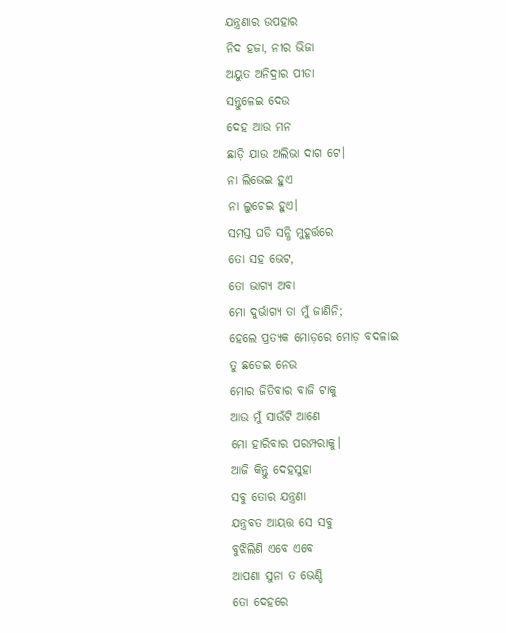ଯନ୍ତ୍ରଣାର ଉପହାର
ନିଦ ହଜା, ନୀର ଭିଜା
ଅୟୁତ ଅନିଦ୍ରାର ପୀଡା
ସନ୍ତୁଳେଇ ଦେଉ
ଦେହ ଆଉ ମନ
ଛାଡ଼ି ଯାଉ ଅଲିଭା ଦାଗ ଟେ।
ନା ଲିଭେଇ ହୁଏ
ନା ଲୁଚେଇ ହୁଏ।
ସମସ୍ତ ଘଡି ସନ୍ଧି ମୁହୂର୍ତ୍ତରେ
ତୋ ସହ ଭେଟ,
ତୋ ଭାଗ୍ୟ ଅବା
ମୋ ଦୁର୍ଭାଗ୍ୟ ତା ମୁଁ ଜାଣିନି;
ହେଲେ ପ୍ରତ୍ୟକ ମୋଡ଼ରେ ମୋଡ଼ ବଦଳାଇ
ତୁ ଛଡେଇ ନେଉ
ମୋର ଜିତିବାର ବାଜି ଟାକୁ
ଆଉ ମୁଁ ସାଉଁଟି ଆଣେ
ମୋ ହାରିବାର ପରମ୍ପରାକୁ।
ଆଜି କିନ୍ତୁ ଦେହସୁହା
ସବୁ ତୋର ଯନ୍ତ୍ରଣା
ଯନ୍ତ୍ରବତ ଆୟତ୍ତ ସେ ସବୁ
ବୁଝିଲିଣି ଏବେ ଏବେ
ଆପଣା ସୁନା ତ ଭେଣ୍ଡି
ତୋ ଦେହରେ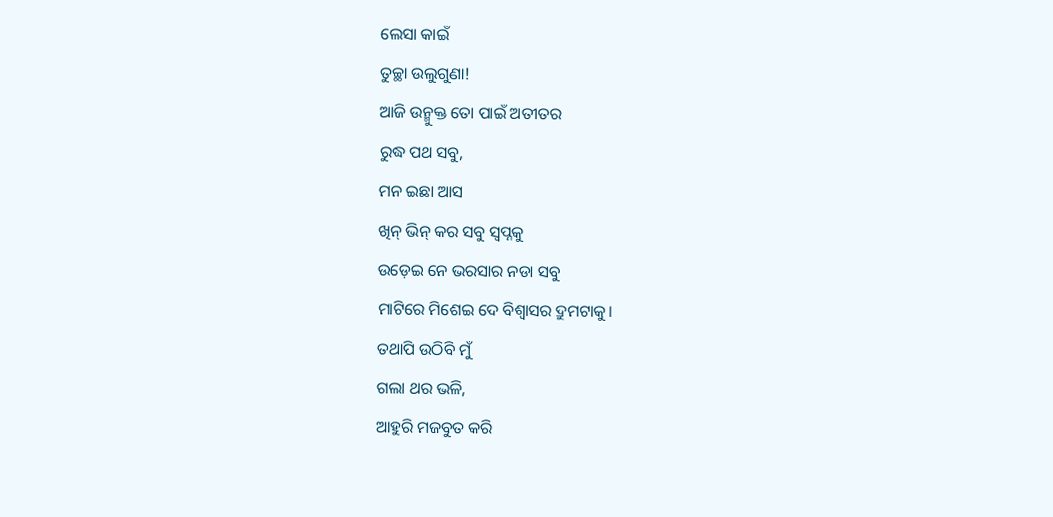ଲେସା କାଇଁ
ତୁଚ୍ଛା ଉଲୁଗୁଣା!
ଆଜି ଉନ୍ମୁକ୍ତ ତୋ ପାଇଁ ଅତୀତର
ରୁଦ୍ଧ ପଥ ସବୁ,
ମନ ଇଛା ଆସ
ଖିନ୍ ଭିନ୍ କର ସବୁ ସ୍ବପ୍ନକୁ
ଉଡ଼େଇ ନେ ଭରସାର ନଡା ସବୁ
ମାଟିରେ ମିଶେଇ ଦେ ବିଶ୍ୱାସର ଦ୍ରୁମଟାକୁ।
ତଥାପି ଉଠିବି ମୁଁ
ଗଲା ଥର ଭଳି,
ଆହୁରି ମଜବୁତ କରି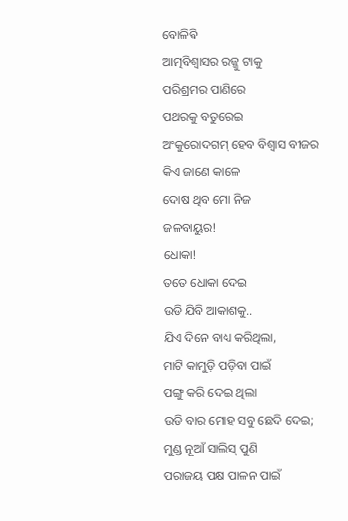ବୋଳିଵି
ଆତ୍ମବିଶ୍ୱାସର ରଜ୍ଜୁ ଟାକୁ
ପରିଶ୍ରମର ପାଣିରେ
ପଥରକୁ ବତୁରେଇ
ଅଂକୁରୋଦଗମ୍ ହେବ ବିଶ୍ୱାସ ବୀଜର
କିଏ ଜାଣେ କାଳେ
ଦୋଷ ଥିବ ମୋ ନିଜ
ଜଳବାୟୁର!
ଧୋକା!
ତତେ ଧୋକା ଦେଇ
ଉଡି ଯିବି ଆକାଶକୁ..
ଯିଏ ଦିନେ ବାଧ୍ୟ କରିଥିଲା,
ମାଟି କାମୁଡ଼ି ପଡ଼ିବା ପାଇଁ
ପଙ୍ଗୁ କରି ଦେଇ ଥିଲା
ଉଡି ବାର ମୋହ ସବୁ ଛେଦି ଦେଇ;
ମୁଣ୍ଡ ନୂଆଁ ସାଲିସ୍ ପୁଣି
ପରାଜୟ ପକ୍ଷ ପାଳନ ପାଇଁ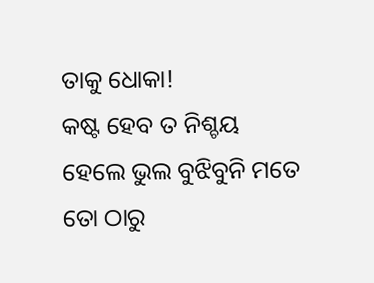ତାକୁ ଧୋକା!
କଷ୍ଟ ହେବ ତ ନିଶ୍ଚୟ
ହେଲେ ଭୁଲ ବୁଝିବୁନି ମତେ
ତୋ ଠାରୁ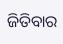ଜିତିବାର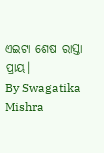ଏଇଟା ଶେଷ ରାସ୍ତା ପ୍ରାୟ।
By Swagatika Mishra